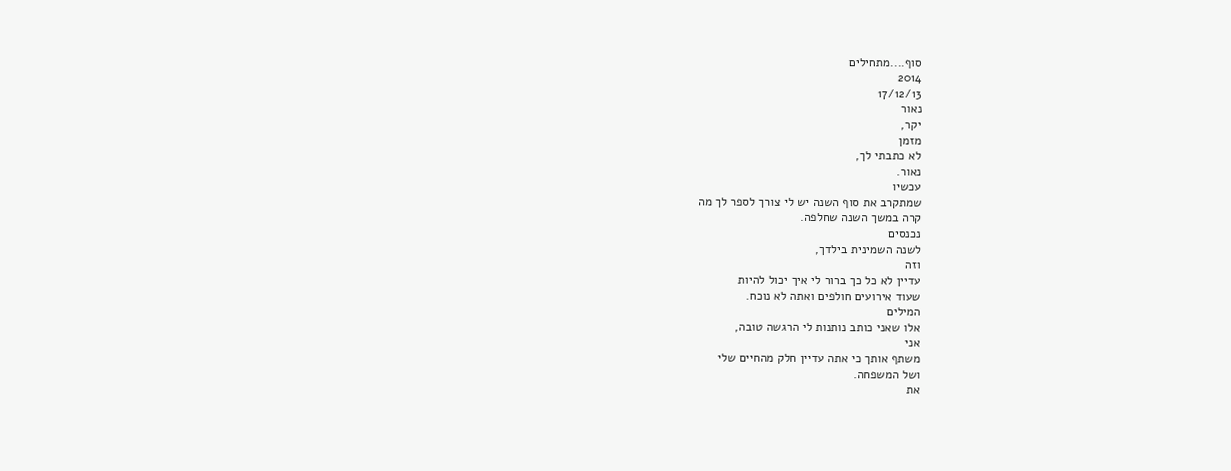סוף....מתחילים
2014
17/12/13
נאור
יקר,
מזמן
לא כתבתי לך,
נאור.
עכשיו
שמתקרב את סוף השנה יש לי צורך לספר לך מה
קרה במשך השנה שחלפה.
נכנסים
לשנה השמינית בילדך,
וזה
עדיין לא כל כך ברור לי איך יכול להיות
שעוד אירועים חולפים ואתה לא נוכח.
המילים
אלו שאני כותב נותנות לי הרגשה טובה,
אני
משתף אותך כי אתה עדיין חלק מהחיים שלי
ושל המשפחה.
את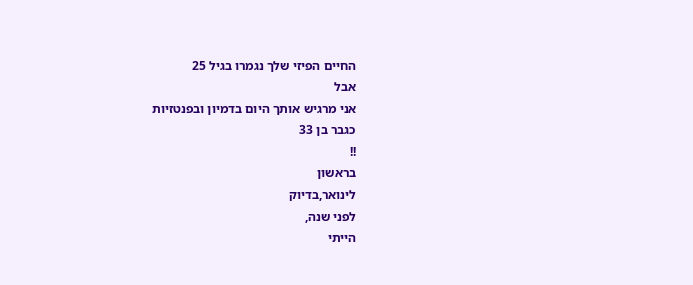החיים הפיזי שלך נגמרו בגיל 25
אבל
אני מרגיש אותך היום בדמיון ובפנטזיות
כגבר בן 33
!!
בראשון
לינואר,בדיוק
לפני שנה,
הייתי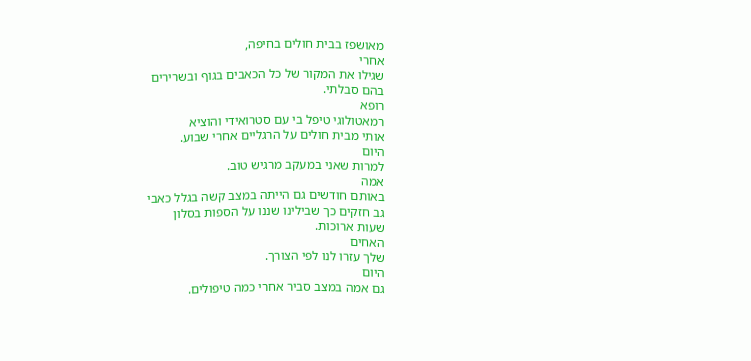מאושפז בבית חולים בחיפה,
אחרי
שגילו את המקור של כל הכאבים בגוף ובשרירים
בהם סבלתי.
רופא
רמאטולוגי טיפל בי עם סטרואידי והוציא
אותי מבית חולים על הרגליים אחרי שבוע.
היום
למרות שאני במעקב מרגיש טוב.
אמה
באותם חודשים גם הייתה במצב קשה בגלל כאבי
גב חזקים כך שבילינו שננו על הספות בסלון
שעות ארוכות.
האחים
שלך עזרו לנו לפי הצורך.
היום
גם אמה במצב סביר אחרי כמה טיפולים.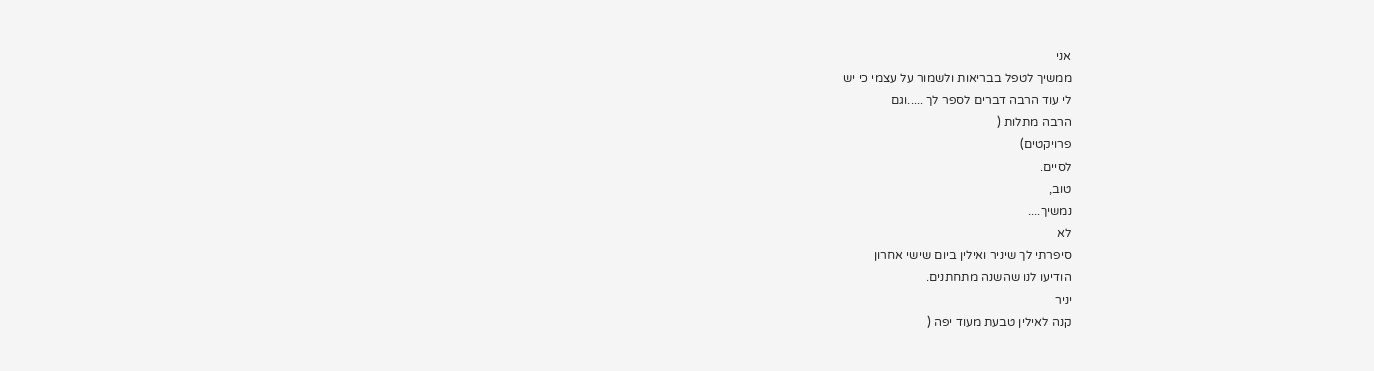אני
ממשיך לטפל בבריאות ולשמור על עצמי כי יש
לי עוד הרבה דברים לספר לך .....וגם
הרבה מתלות (
פרויקטים)
לסיים.
טוב,
נמשיך....
לא
סיפרתי לך שיניר ואילין ביום שישי אחרון
הודיעו לנו שהשנה מתחתנים.
יניר
קנה לאילין טבעת מעוד יפה (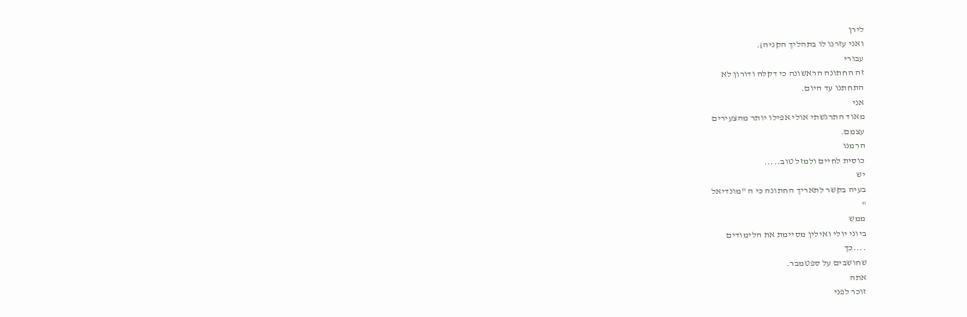לירן
ואני עזרנו לו בתהליך הקניה).
עבורי
זה החתונה הראשונה כי דקלה ודורון לא
התחתנו עד היום.
אני
מאוד התרגשתי אולי אפילו יותר מהצעירים
עצמם.
הרמנו
כוסית לחיים ולמזל טוב.....
יש
בעיה בקשר לתאריך החתונה כי ה "מונדיאל
"
ממש
ביוני יולי ואילין מסיימת את הלימודים
....כך
שחושבים על ספטמבר.
אתה
זוכר לפני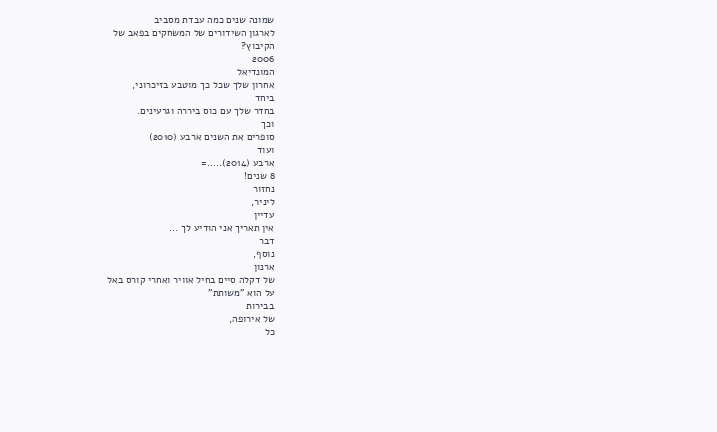שמונה שנים כמה עבדת מסביב
לארגון השידורים של המשחקים בפאב של
הקיבוץ?
2006
המונדיאל
אחרון שלך שכל כך מוטבע בזיכרוני,
ביחד
בחדר שלך עם כוס ביררה וגרעינים.
וכך
סופרים את השנים ארבע (2010)
ועוד
ארבע (2014).....=
8 שנים!
נחזור
ליניר,
עדיין
אין תאריך אני הודיע לך ...
דבר
נוסף,
ארנון
של דקלה סיים בחיל אוויר ואחרי קורס באל
על הוא "משותת"
בבירות
של אירופה,
כל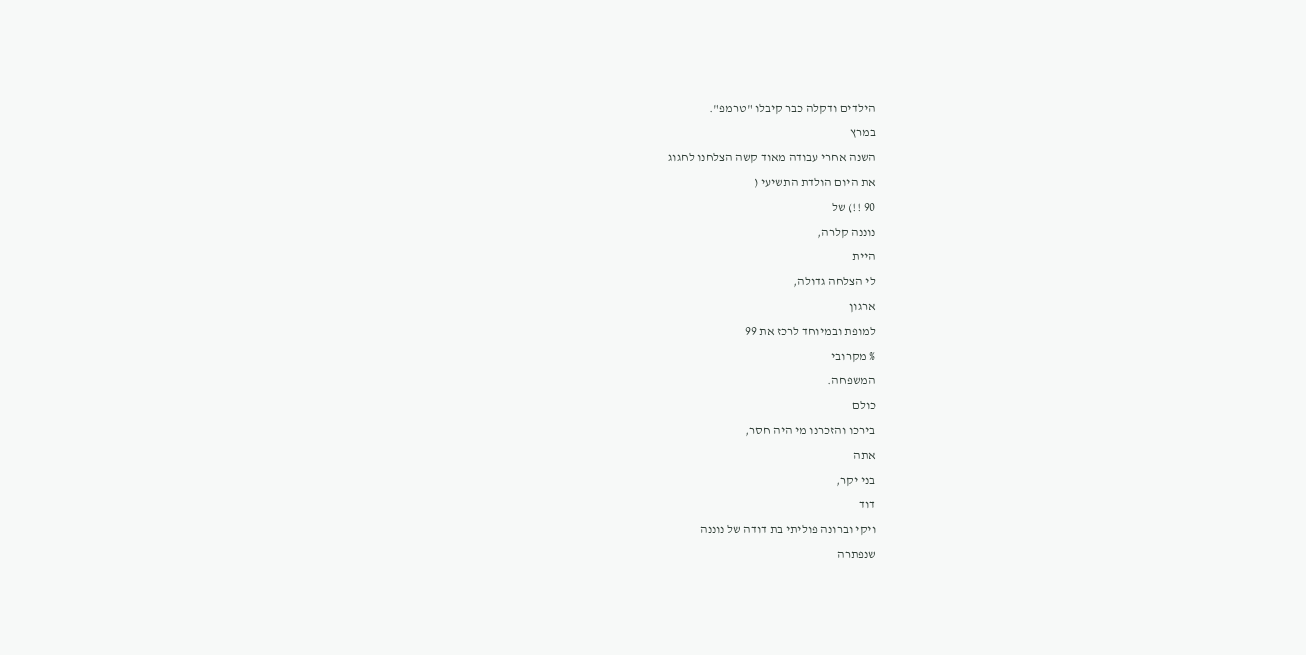הילדים ודקלה כבר קיבלו "טרמפ".
במרץ
השנה אחרי עבודה מאוד קשה הצלחנו לחגוג
את היום הולדת התשיעי (
90 !!) של
נוננה קלרה,
היית
לי הצלחה גדולה,
ארגון
למופת ובמיוחד לרכז את 99
% מקרובי
המשפחה.
כולם
בירכו והזכרנו מי היה חסר,
אתה
בני יקר,
דוד
ויקי וברונה פוליתי בת דודה של נוננה
שנפתרה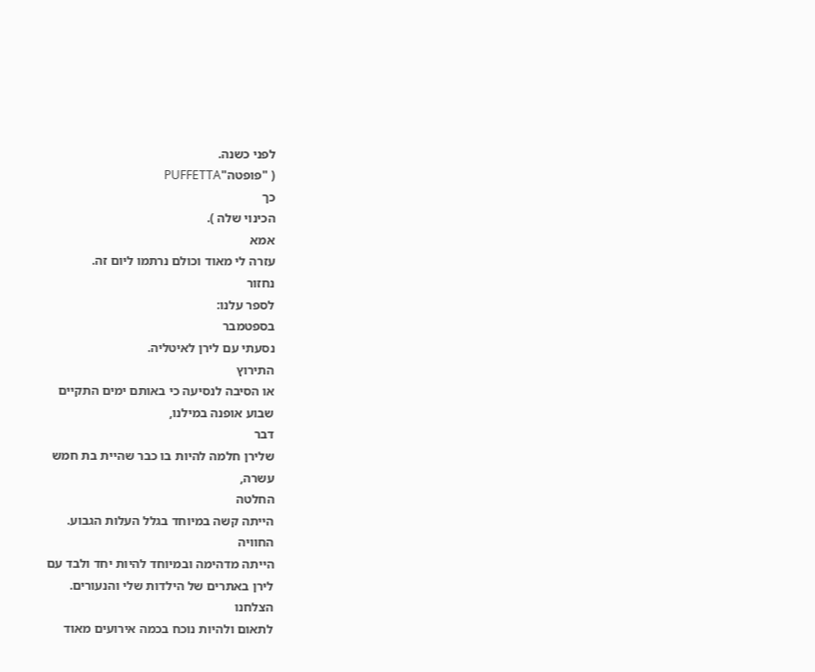לפני כשנה.
( "פופטה"PUFFETTA
כך
הכינוי שלה ).
אמא
עזרה לי מאוד וכולם נרתמו ליום זה.
נחזור
לספר עלנו:
בספטמבר
נסעתי עם לירן לאיטליה.
התירוץ
או הסיבה לנסיעה כי באותם ימים התקיים
שבוע אופנה במילנו,
דבר
שלירן חלמה להיות בו כבר שהיית בת חמש
עשרה,
החלטה
הייתה קשה במיוחד בגלל העלות הגבוע.
החוויה
הייתה מדהימה ובמיוחד להיות יחד ולבד עם
לירן באתרים של הילדות שלי והנעורים.
הצלחנו
לתאום ולהיות נוכח בכמה אירועים מאוד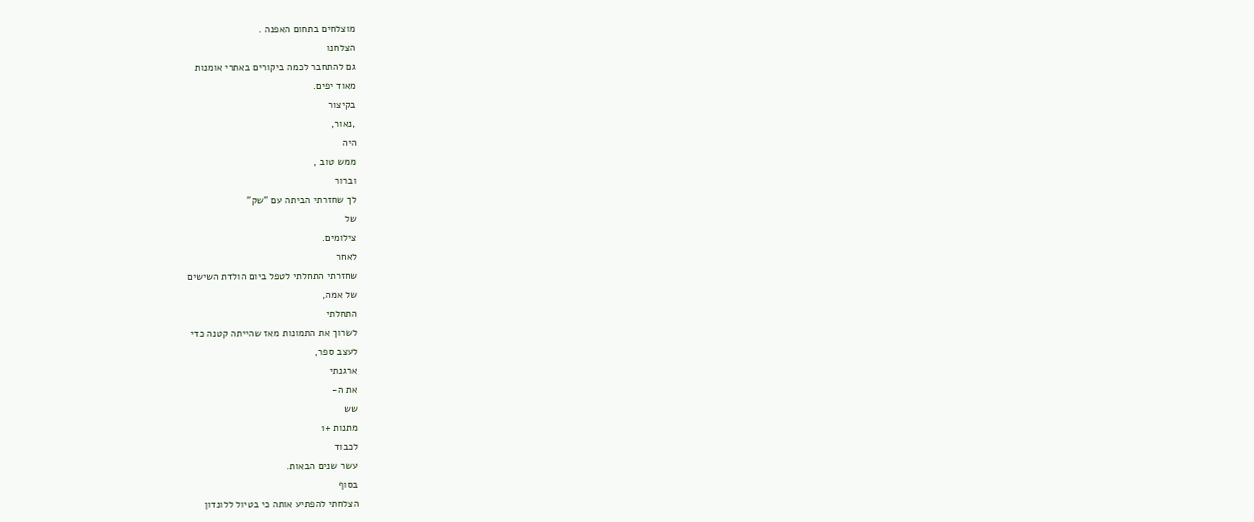מוצלחים בתחום האפנה .
הצלחנו
גם להתחבר לכמה ביקורים באתרי אומנות
מאוד יפים.
בקיצור
,נאור,
היה
ממש טוב ,
וברור
לך שחזרתי הביתה עם "שק"
של
צילומים.
לאחר
שחזרתי התחלתי לטפל ביום הולדת השישים
של אמה,
התחלתי
לשרוך את התמונות מאז שהייתה קטנה כדי
לעצב ספר,
ארגנתי
את ה-
שש
מתנות +1
לכבוד
עשר שנים הבאות.
בסוף
הצלחתי להפתיע אותה כי בטיול ללונדון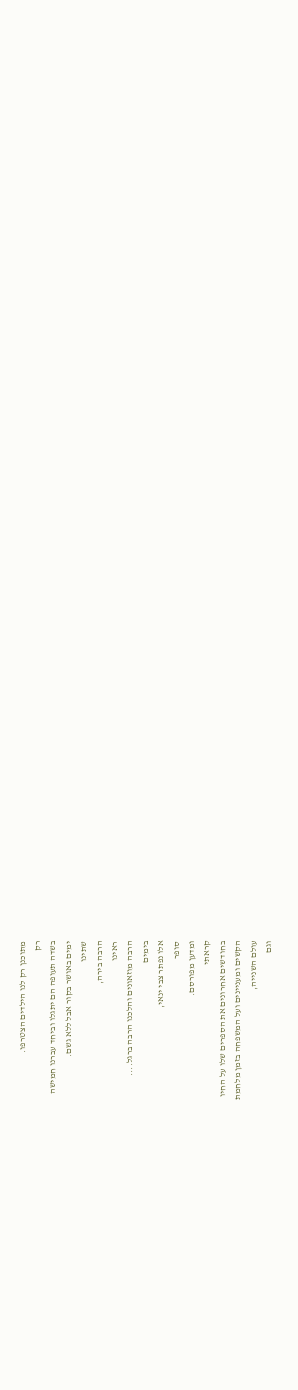מתוכנן רק לנו הילדים הצטרפו.
רק
בשדה תעופה הם יתגלו וביחד עברנו חמישה
ימים באושר בקור אבל ללא גשם.
שתינו
הרבה בירה,
ראינו
הרבה מוזאונים והלכנו הרבה ברגל....
בימים
אלו נפתר צבי ינאי,
סופר
ומדען מפורסם.
קראתי
בחודשים אחרונים את הספרים שלו על החיו
הקשים ומעניינים ועל המשפחה בזמן מלחמת
עולם השנייה,
וגם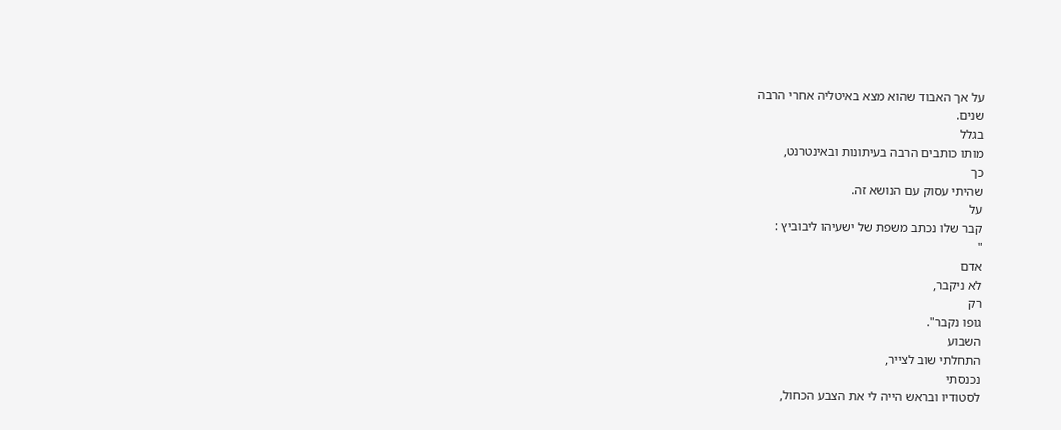על אך האבוד שהוא מצא באיטליה אחרי הרבה
שנים.
בגלל
מותו כותבים הרבה בעיתונות ובאינטרנט,
כך
שהיתי עסוק עם הנושא זה.
על
קבר שלו נכתב משפת של ישעיהו ליבוביץ :
"
אדם
לא ניקבר,
רק
גופו נקבר".
השבוע
התחלתי שוב לצייר,
נכנסתי
לסטודיו ובראש הייה לי את הצבע הכחול,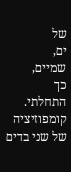של
ים,
שמיים,
כך
התחלתי.
קומפוזיציה
של שני בדים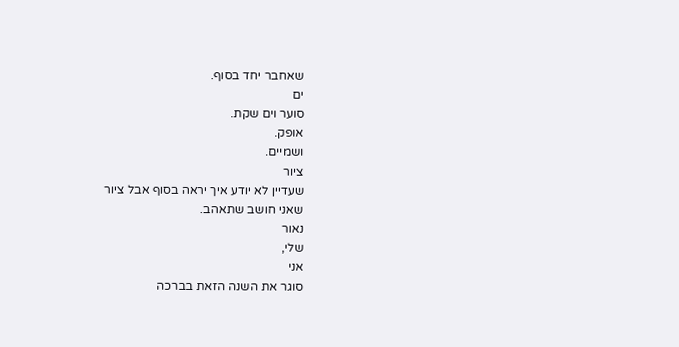שאחבר יחד בסוף.
ים
סוער וים שקת.
אופק.
ושמיים.
ציור
שעדיין לא יודע איך יראה בסוף אבל ציור
שאני חושב שתאהב.
נאור
שלי,
אני
סוגר את השנה הזאת בברכה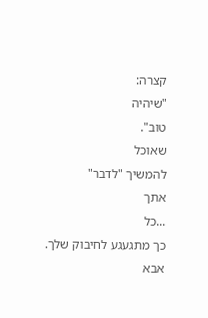קצרה:
"שיהיה
טוב".
שאוכל
להמשיך "לדבר"
אתך
...כל
כך מתגעגע לחיבוק שלך.
אבא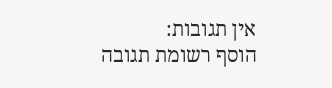אין תגובות:
הוסף רשומת תגובה